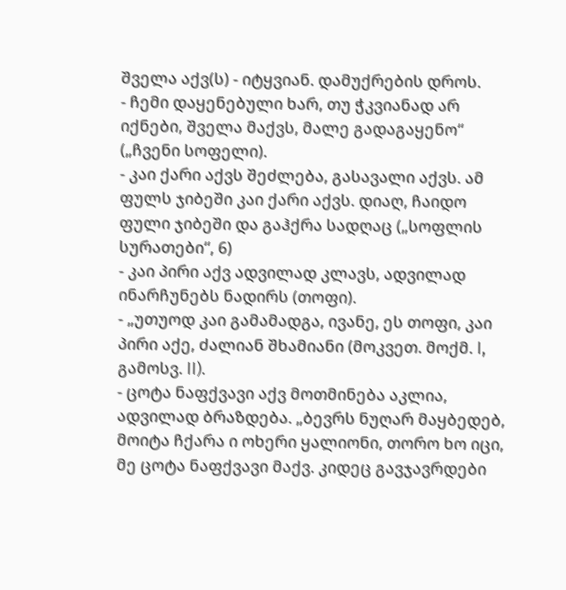შველა აქვ(ს) - იტყვიან. დამუქრების დროს.
- ჩემი დაყენებული ხარ, თუ ჭკვიანად არ იქნები, შველა მაქვს, მალე გადაგაყენო“ („ჩვენი სოფელი).
- კაი ქარი აქვს შეძლება, გასავალი აქვს. ამ ფულს ჯიბეში კაი ქარი აქვს. დიაღ, ჩაიდო ფული ჯიბეში და გაჰქრა სადღაც („სოფლის სურათები“, 6)
- კაი პირი აქვ ადვილად კლავს, ადვილად ინარჩუნებს ნადირს (თოფი).
- „უთუოდ კაი გამამადგა, ივანე, ეს თოფი, კაი პირი აქე, ძალიან შხამიანი (მოკვეთ. მოქმ. I, გამოსვ. II).
- ცოტა ნაფქვავი აქვ მოთმინება აკლია, ადვილად ბრაზდება. „ბევრს ნუღარ მაყბედებ, მოიტა ჩქარა ი ოხერი ყალიონი, თორო ხო იცი, მე ცოტა ნაფქვავი მაქვ. კიდეც გავჯავრდები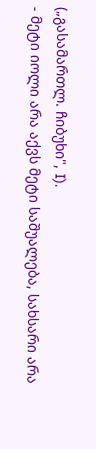(„გასამართლ. ჩიბუხი", I).
- მეტი იოლი არა აქვს მეტი საშუალება, სახსარი არა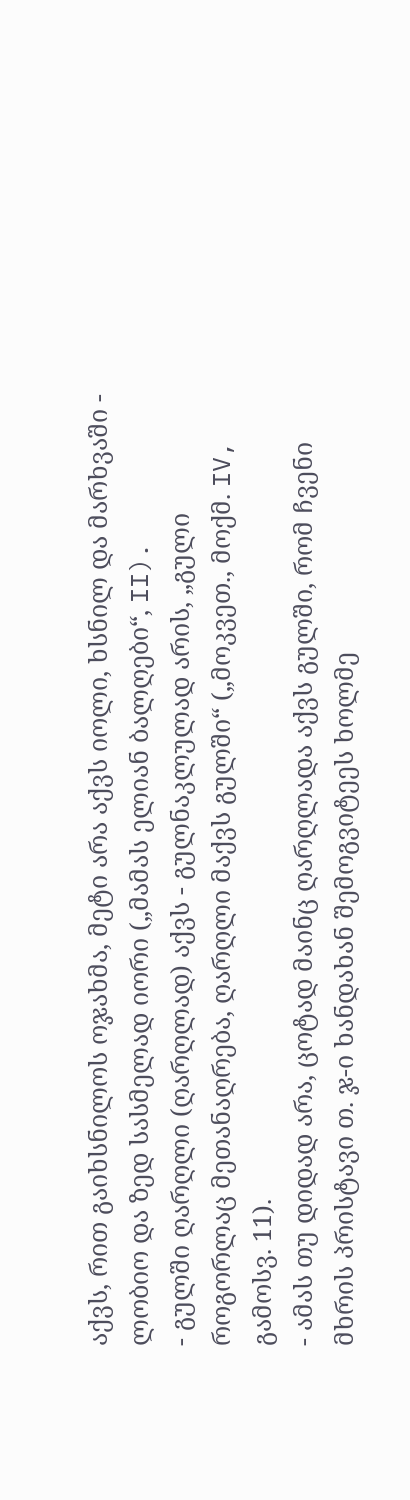აქვს, რით გაიხსნილოს ოჯახმა, მეტი არა აქვს იოლი, ხსნილ და მარხვაში - ლობიო და ზედ სასმელად იორი („მამას ელიან ბალღები“, II).
- გულში ღარღლი (ღარღლად) აქვს - გულნაკლულად არის, „გული როგორლაც მეთანაღრება, ღარღლი მაქვს გულში“ („მოკვეთ., მოქმ. IV, გამოსვ. 11).
- ამას თუ დიდად არა, ცოტად მაინც ღარღლადა აქვს გულში, რომ ჩვენი მხრის პრისტავი თ. ჯ-ი ხანდახან შემოგვიტეეს ხოლმე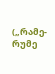(„რამე-რუმე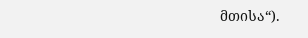მთისა“).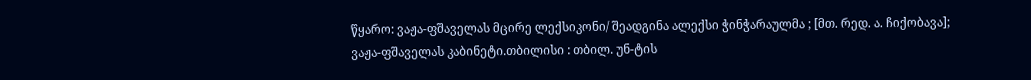წყარო: ვაჟა-ფშაველას მცირე ლექსიკონი/ შეადგინა ალექსი ჭინჭარაულმა ; [მთ. რედ. ა. ჩიქობავა]; ვაჟა-ფშაველას კაბინეტი.თბილისი : თბილ. უნ-ტის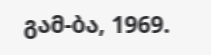გამ-ბა, 1969.